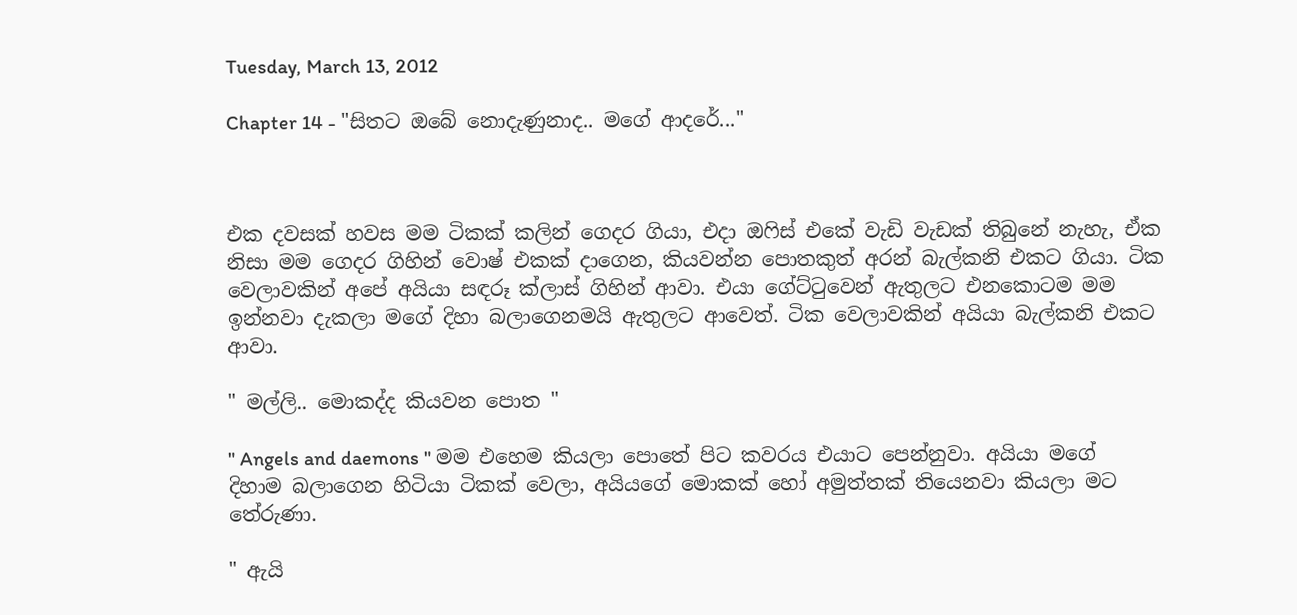Tuesday, March 13, 2012

Chapter 14 - "සිතට ඔබේ නොදැණුනාද.. මගේ ආදරේ..."



එක දවසක් හවස මම ටිකක් කලින් ගෙදර ගියා, එදා ඔෆිස් එකේ වැඩි වැඩක් තිබුනේ නැහැ, ඒක නිසා මම ගෙදර ගිහින් වොෂ් එකක් දාගෙන, කියවන්න පොතකුත් අරන් බැල්කනි එකට ගියා. ටික වෙලාවකින් අපේ අයියා සඳරූ ක්ලාස් ගිහින් ආවා. එයා ගේට්ටුවෙන් ඇතුලට එනකොටම මම ඉන්නවා දැකලා මගේ දිහා බලාගෙනමයි ඇතුලට ආවෙත්. ටික වෙලාවකින් අයියා බැල්කනි එකට ආවා.

" මල්ලි.. මොකද්ද කියවන පොත "

" Angels and daemons " මම එහෙම කියලා පොතේ පිට කවරය එයාට පෙන්නුවා. අයියා මගේ දිහාම බලාගෙන හිටියා ටිකක් වෙලා, අයියගේ මොකක් හෝ අමුත්තක් තියෙනවා කියලා මට තේරුණා.

" ඇයි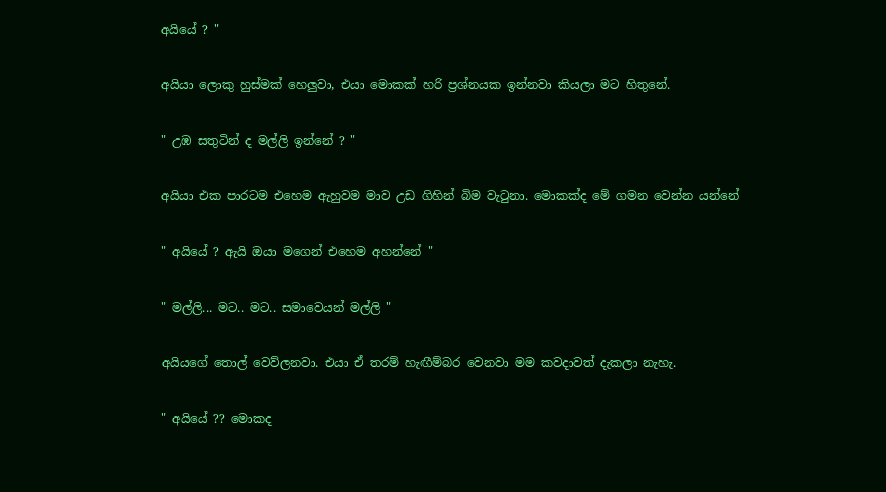අයියේ ? "

අයියා ලොකු හුස්මක් හෙලුවා, එයා මොකක් හරි ප්‍රශ්නයක ඉන්නවා කියලා මට හිතුනේ.

" උඹ සතුටින් ද මල්ලි ඉන්නේ ? "

අයියා එක පාරටම එහෙම ඇහුවම මාව උඩ ගිහින් බිම වැටුනා. මොකක්ද මේ ගමන වෙන්න යන්නේ

" අයියේ ? ඇයි ඔයා මගෙන් එහෙම අහන්නේ "

" මල්ලි... මට.. මට.. සමාවෙයන් මල්ලි "

අයියගේ තොල් වෙව්ලනවා. එයා ඒ තරම් හැඟීම්බර වෙනවා මම කවදාවත් දැකලා නැහැ.

" අයියේ ?? මොකද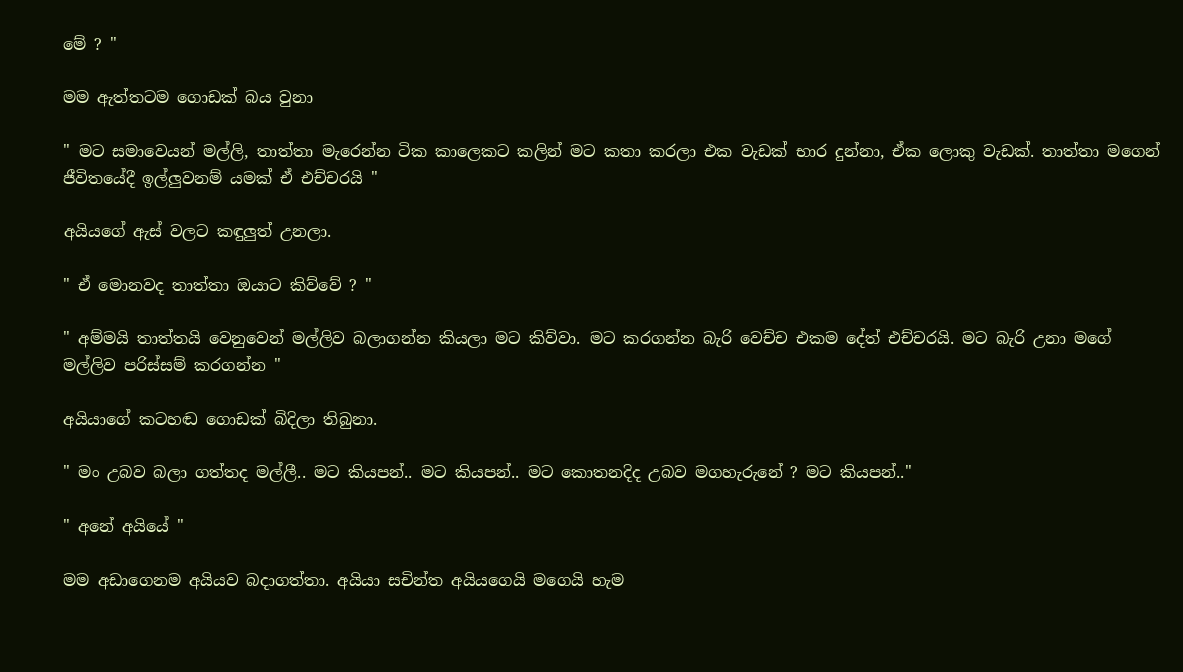මේ ? "

මම ඇත්තටම ගොඩක් බය වුනා

" මට සමාවෙයන් මල්ලි, තාත්තා මැරෙන්න ටික කාලෙකට කලින් මට කතා කරලා එක වැඩක් භාර දුන්නා, ඒක ලොකු වැඩක්. තාත්තා මගෙන් ජීවිතයේදී ඉල්ලුවනම් යමක් ඒ එච්චරයි "

අයියගේ ඇස් වලට කඳුලුත් උනලා.

" ඒ මොනවද තාත්තා ඔයාට කිව්වේ ? "

" අම්මයි තාත්තයි වෙනුවෙන් මල්ලිව බලාගන්න කියලා මට කිව්වා. මට කරගන්න බැරි වෙච්ච එකම දේත් එච්චරයි. මට බැරි උනා මගේ මල්ලිව පරිස්සම් කරගන්න "

අයියාගේ කටහඬ ගොඩක් බිදිලා තිබුනා.

" මං උබව බලා ගත්තද මල්ලී.. මට කියපන්.. මට කියපන්.. මට කොතනදිද උබව මගහැරුනේ ? මට කියපන්.."

" අනේ අයියේ "

මම අඩාගෙනම අයියව බදාගත්තා. අයියා සචින්ත අයියගෙයි මගෙයි හැම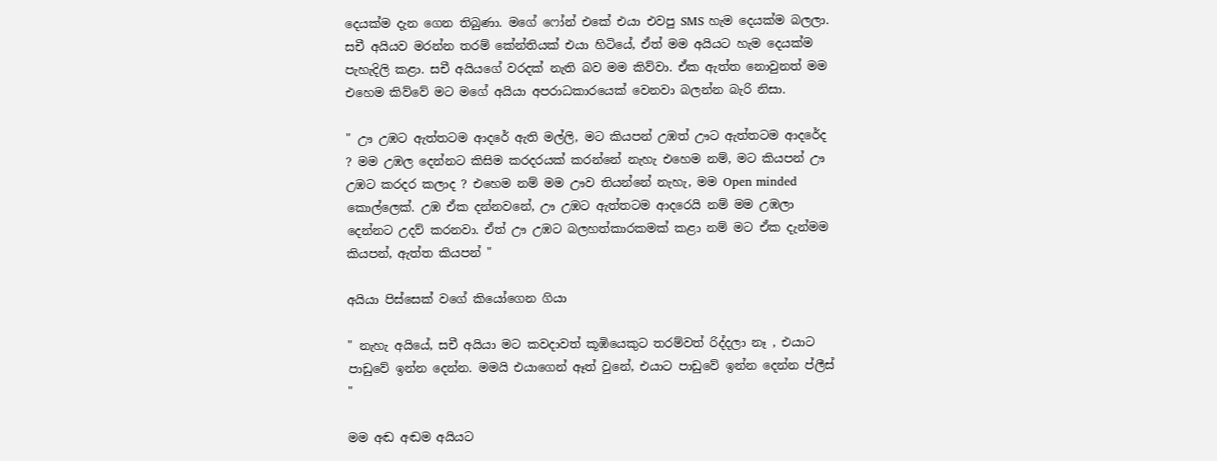දෙයක්ම දැන ගෙන තිබුණා. මගේ ෆෝන් එකේ එයා එවපු SMS හැම දෙයක්ම බලලා. සචී අයියව මරන්න තරම් කේන්තියක් එයා හිටියේ, ඒත් මම අයියට හැම දෙයක්ම පැහැදිලි කළා. සචී අයියගේ වරදක් නැති බව මම කිව්වා. ඒක ඇත්ත නොවුනත් මම එහෙම කිව්වේ මට මගේ අයියා අපරාධකාරයෙක් වෙනවා බලන්න බැරි නිසා.

" ඌ උඹට ඇත්තටම ආදරේ ඇති මල්ලි, මට කියපන් උඹත් ඌට ඇත්තටම ආදරේද ? මම උඹල දෙන්නට කිසිම කරදරයක් කරන්නේ නැහැ එහෙම නම්, මට කියපන් ඌ උඹට කරදර කලාද ? එහෙම නම් මම ඌව තියන්නේ නැහැ, මම Open minded කොල්ලෙක්. උඹ ඒක දන්නවනේ, ඌ උඹට ඇත්තටම ආදරෙයි නම් මම උඹලා දෙන්නට උදව් කරනවා. ඒත් ඌ උඹට බලහත්කාරකමක් කළා නම් මට ඒක දැන්මම කියපන්, ඇත්ත කියපන් "

අයියා පිස්සෙක් වගේ කියෝගෙන ගියා

" නැහැ අයියේ, සචී අයියා මට කවදාවත් කූඹියෙකුට තරම්වත් රිද්දලා නෑ , එයාට පාඩුවේ ඉන්න දෙන්න. මමයි එයාගෙන් ඈත් වුනේ, එයාට පාඩුවේ ඉන්න දෙන්න ප්ලීස් "

මම අඬ අඬම අයියට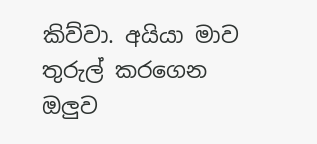කිව්වා. අයියා මාව තුරුල් කරගෙන ඔලුව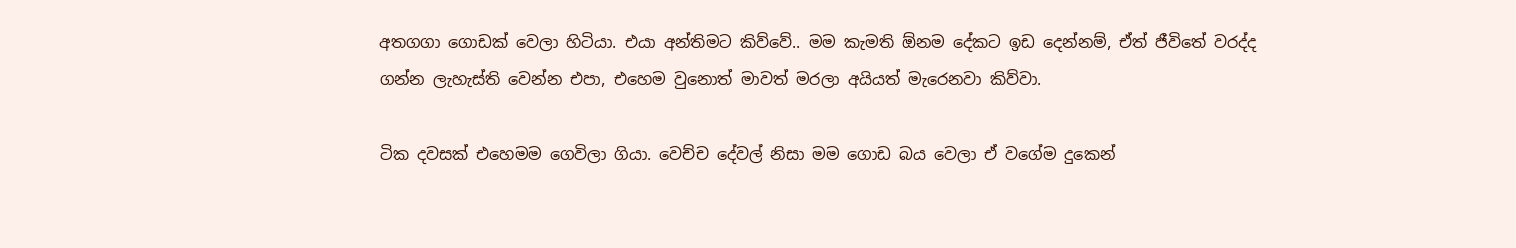අතගගා ගොඩක් වෙලා හිටියා. එයා අන්තිමට කිව්වේ.. මම කැමති ඕනම දේකට ඉඩ දෙන්නම්, ඒත් ජීවිතේ වරද්ද ගන්න ලැහැස්ති වෙන්න එපා, එහෙම වුනොත් මාවත් මරලා අයියත් මැරෙනවා කිව්වා.

ටික දවසක් එහෙමම ගෙවිලා ගියා. වෙච්ච දේවල් නිසා මම ගොඩ බය වෙලා ඒ වගේම දුකෙන්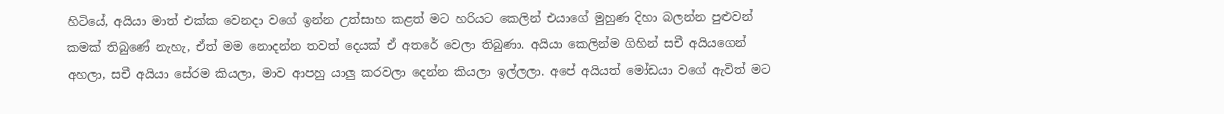හිටියේ, අයියා මාත් එක්ක වෙනදා වගේ ඉන්න උත්සාහ කළත් මට හරියට කෙලින් එයාගේ මුහුණ දිහා බලන්න පුළුවන් කමක් තිබුණේ නැහැ, ඒත් මම නොදන්න තවත් දෙයක් ඒ අතරේ වෙලා තිබුණා. අයියා කෙලින්ම ගිහින් සචී අයියගෙන් අහලා, සචී අයියා සේරම කියලා, මාව ආපහු යාලු කරවලා දෙන්න කියලා ඉල්ලලා. අපේ අයියත් මෝඩයා වගේ ඇවිත් මට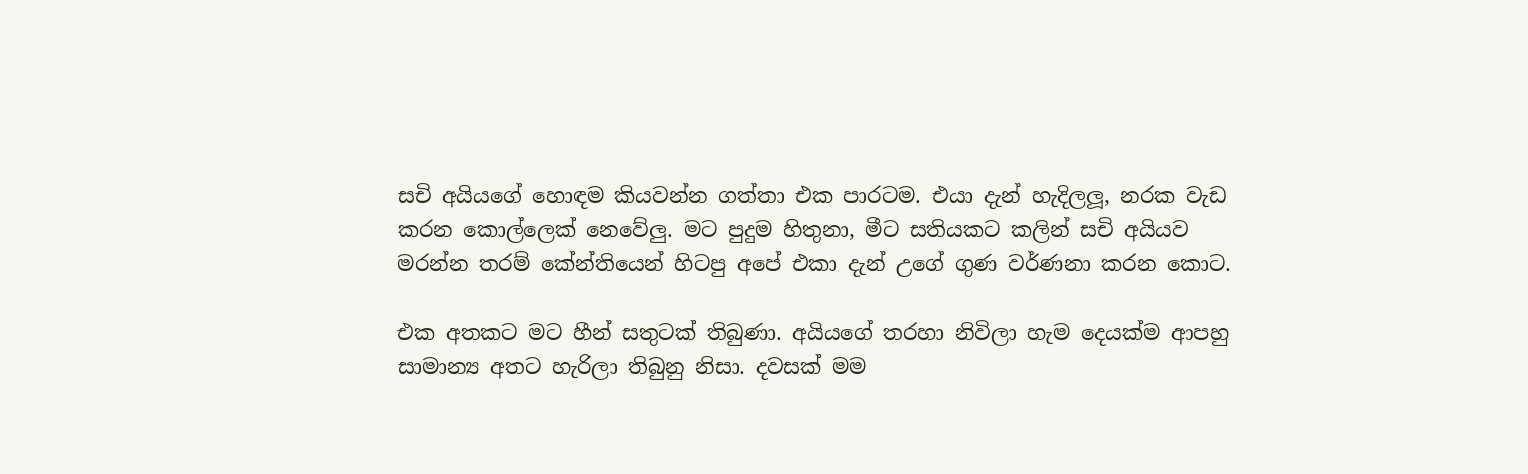සචි අයියගේ හොඳම කියවන්න ගත්තා එක පාරටම. එයා දැන් හැදිලලූ, නරක වැඩ කරන කොල්ලෙක් නෙවේලු. මට පුදුම හිතුනා, මීට සතියකට කලින් සචි අයියව මරන්න තරම් කේන්තියෙන් හිටපු අපේ එකා දැන් උගේ ගුණ වර්ණනා කරන කොට.

එක අතකට මට හීන් සතුටක් තිබුණා. අයියගේ තරහා නිවිලා හැම දෙයක්ම ආපහු සාමාන්‍ය අතට හැරිලා තිබුනු නිසා. දවසක් මම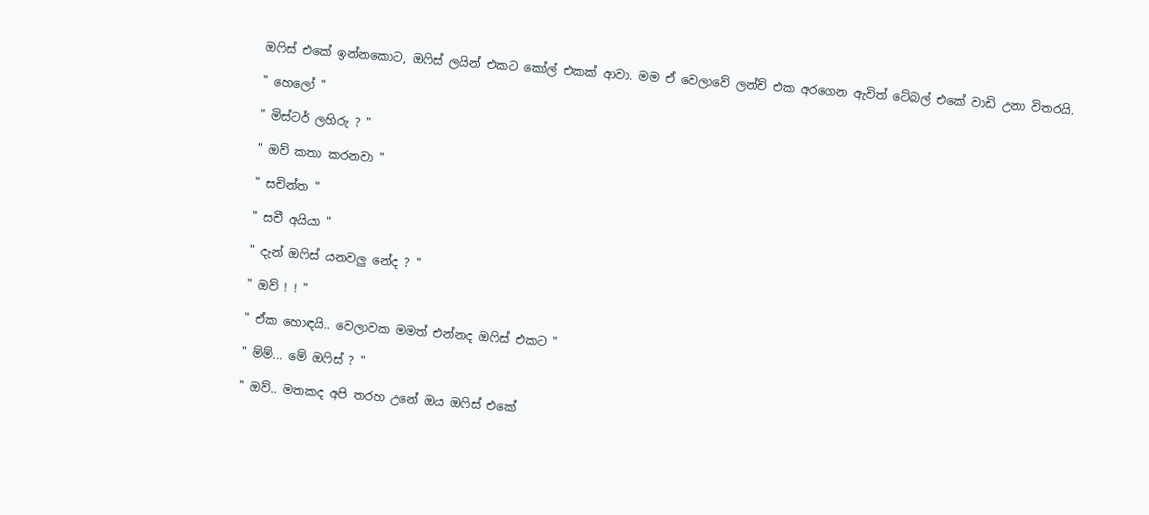ඔෆිස් එකේ ඉන්නකොට, ඔෆිස් ලයින් එකට කෝල් එකක් ආවා. මම ඒ වෙලාවේ ලන්ච් එක අරගෙන ඇවිත් ටේබල් එකේ වාඩි උනා විතරයි.

" හෙලෝ "

" මිස්ටර් ලහිරු ? "

" ඔව් කතා කරනවා "

" සචින්ත "

" සචී අයියා "

" දැන් ඔෆිස් යනවලු නේද ? "

" ඔව් ! ! "

" ඒක හොඳයි.. වෙලාවක මමත් එන්නද ඔෆිස් එකට "

" ම්ම්... මේ ඔෆිස් ? "

" ඔව්.. මතකද අපි තරහ උනේ ඔය ඔෆිස් එකේ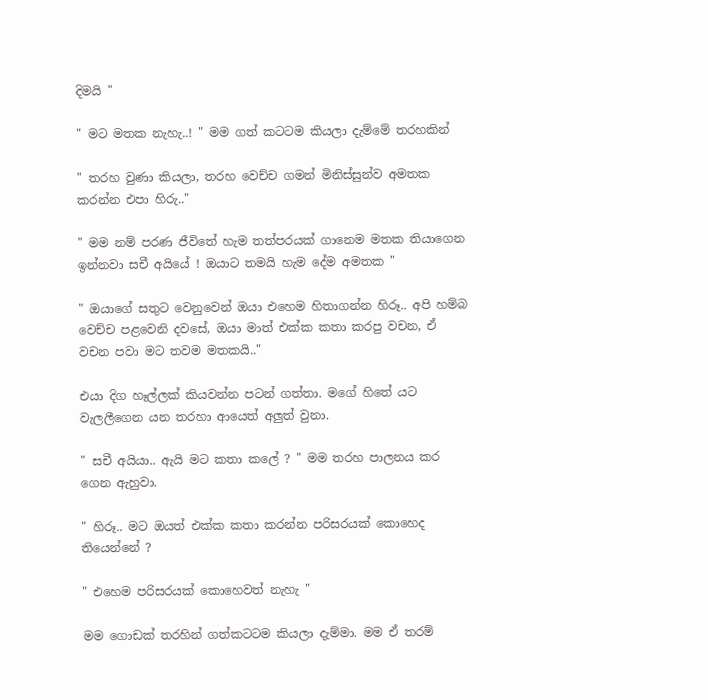දිමයි "

" මට මතක නැහැ..! " මම ගත් කටටම කියලා දැම්මේ තරහකින්

" තරහ වුණා කියලා, තරහ වෙච්ච ගමන් මිනිස්සුන්ව අමතක කරන්න එපා හිරු.."

" මම නම් පරණ ජීවිතේ හැම තත්පරයක් ගානෙම මතක තියාගෙන ඉන්නවා සචී අයියේ ! ඔයාට තමයි හැම දේම අමතක "

" ඔයාගේ සතුට වෙනුවෙන් ඔයා එහෙම හිතාගන්න හිරූ.. අපි හම්බ වෙච්ච පළවෙනි දවසේ, ඔයා මාත් එක්ක කතා කරපු වචන, ඒ වචන පවා මට තවම මතකයි.."

එයා දිග හෑල්ලක් කියවන්න පටන් ගත්තා. මගේ හිතේ යට වැලලීගෙන යන තරහා ආයෙත් අලුත් වුනා.

" සචී අයියා.. ඇයි මට කතා කලේ ? " මම තරහ පාලනය කර ගෙන ඇහුවා.

" හිරූ.. මට ඔයත් එක්ක කතා කරන්න පරිසරයක් කොහෙද තියෙන්නේ ?

" එහෙම පරිසරයක් කොහෙවත් නැහැ "

මම ගොඩක් තරහින් ගත්කටටම කියලා දැම්මා. මම ඒ තරම්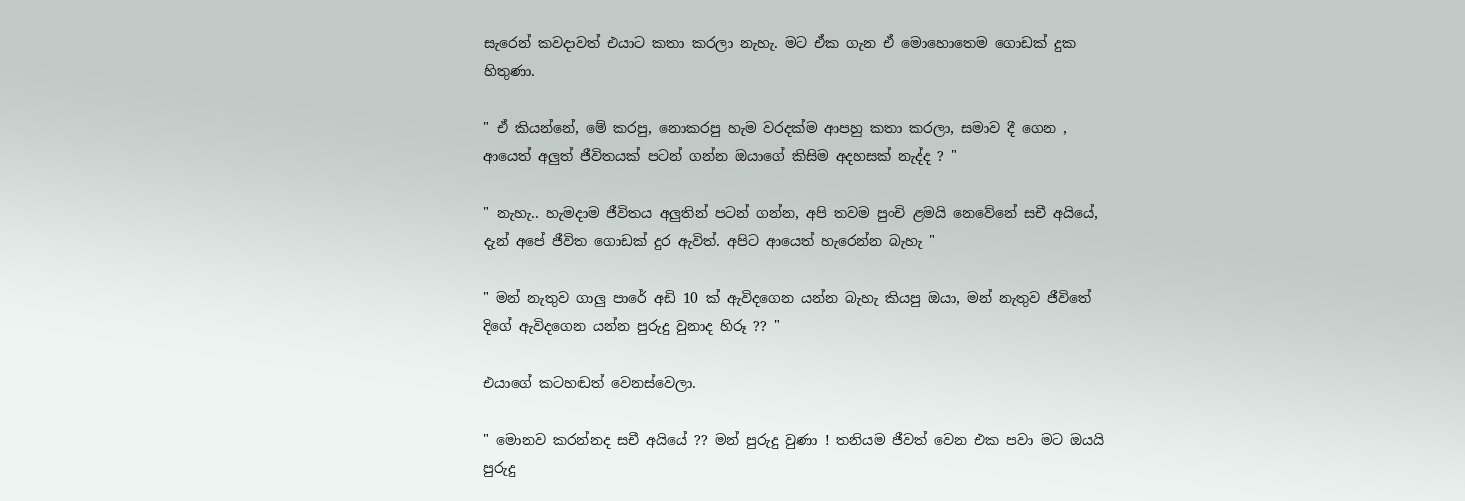සැරෙන් කවදාවත් එයාට කතා කරලා නැහැ. මට ඒක ගැන ඒ මොහොතෙම ගොඩක් දුක හිතුණා.

" ඒ කියන්නේ, මේ කරපු, නොකරපු හැම වරදක්ම ආපහු කතා කරලා, සමාව දී ගෙන , ආයෙත් අලුත් ජීවිතයක් පටන් ගන්න ඔයාගේ කිසිම අදහසක් නැද්ද ? "

" නැහැ.. හැමදාම ජීවිතය අලුතින් පටන් ගන්න, අපි තවම පුංචි ළමයි නෙවේනේ සචී අයියේ, දැන් අපේ ජීවිත ගොඩක් දුර ඇවිත්. අපිට ආයෙත් හැරෙන්න බැහැ "

" මන් නැතුව ගාලු පාරේ අඩි 10 ක් ඇවිදගෙන යන්න බැහැ කියපු ඔයා, මන් නැතුව ජීවිතේ දිගේ ඇවිදගෙන යන්න පුරුදු වුනාද හිරූ ?? "

එයාගේ කටහඬත් වෙනස්වෙලා.

" මොනව කරන්නද සචී අයියේ ?? මන් පුරුදු වුණා ! තනියම ජීවත් වෙන එක පවා මට ඔයයි පුරුදු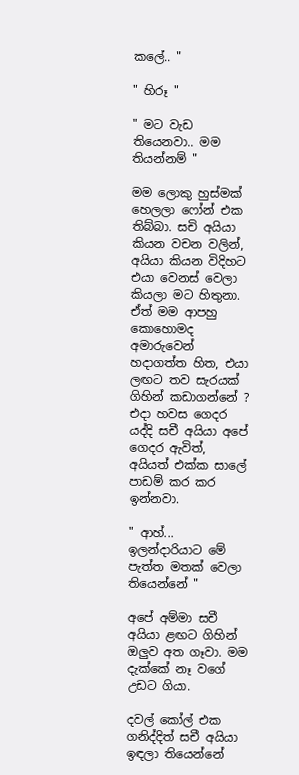කලේ.. "

" හිරූ "

" මට වැඩ තියෙනවා.. මම තියන්නම් "

මම ලොකු හුස්මක් හෙලලා ෆෝන් එක තිබ්බා. සචි අයියා කියන වචන වලින්, අයියා කියන විදිහට එයා වෙනස් වෙලා කියලා මට හිතුනා. ඒත් මම ආපහු කොහොමද අමාරුවෙන් හදාගත්ත හිත, එයා ලඟට තව සැරයක් ගිහින් කඩාගන්නේ ? එදා හවස ගෙදර යද්දි සචී අයියා අපේ ගෙදර ඇවිත්, අයියත් එක්ක සාලේ පාඩම් කර කර ඉන්නවා.

" ආහ්... ඉලන්දාරියාට මේ පැත්ත මතක් වෙලා තියෙන්නේ "

අපේ අම්මා සචී අයියා ළඟට ගිහින් ඔලුව අත ගෑවා. මම දැක්කේ නෑ වගේ උඩට ගියා.

දවල් කෝල් එක ගනිද්දිත් සචී අයියා ඉඳලා තියෙන්නේ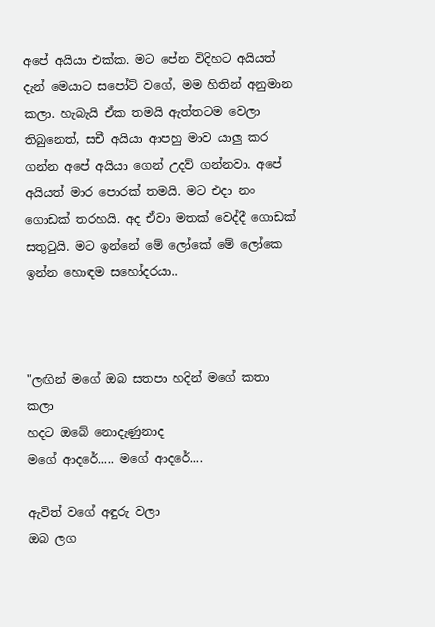අපේ අයියා එක්ක. මට පේන විදිහට අයියත් දැන් මෙයාට සපෝට් වගේ, මම හිතින් අනුමාන කලා. හැබැයි ඒක තමයි ඇත්තටම වෙලා තිබුනෙත්, සචී අයියා ආපහු මාව යාලු කර ගන්න අපේ අයියා ගෙන් උදව් ගන්නවා. අපේ අයියත් මාර පොරක් තමයි. මට එදා නං ගොඩක් තරහයි. අද ඒවා මතක් වෙද්දී ගොඩක් සතුටුයි. මට ඉන්නේ මේ ලෝකේ මේ ලෝකෙ ඉන්න හොඳම සහෝදරයා..



"ලඟින් මගේ ඔබ සතපා හදින් මගේ කතා කලා
හදට ඔබේ නොදැණුනාද
මගේ ආදරේ..... මගේ ආදරේ....

ඇවිත් වගේ අඳුරු වලා
ඔබ ලග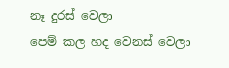නෑ දුරස් වෙලා
පෙම් කල හද වෙනස් වෙලා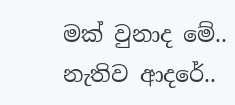මක් වුනාද මේ..
නැතිව ආදරේ..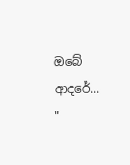ඔබේ ආදරේ... "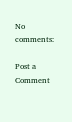No comments:

Post a Comment